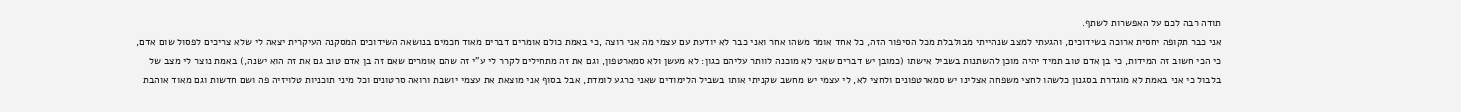תודה רבה לכם על האפשרות לשתף.
אני כבר תקופה יחסית ארוכה בשידוכים, והגעתי למצב שנהייתי מבולבלת מכל הסיפור הזה, כל אחד אומר משהו אחר ואני כבר לא יודעת עם עצמי מה אני רוצה ,כי באמת כולם אומרים דברים מאוד חכמים בנושאה השידוכים המסקנה העיקרית יצאה לי שלא צריכים לפסול שום אדם, כי הכי חשוב זה המידות, כי בן אדם טוב תמיד יהיה מוכן להשתנות בשביל אישתו (כמובן יש דברים שאני לא מוכנה לוותר עליהם כגון: לא מעשן ולא סמארטפון, וגם את זה מתחילים לקרר לי ע"י זה שהם אומרים שאם זה בן אדם טוב גם את זה הוא ישנה,) באמת נוצר לי מצב של בלבול כי אני באמת לא מוגדרת בסגנון כלשהו לחצי משפחה אצלינו יש סמארטפונים ולחצי לא, לי עצמי יש מחשב שקניתי אותו בשביל הלימודים שאני כרגע לומדת, אבל בסוף אני מוצאת את עצמי יושבת ורואה סרטונים וכל מיני תוכניות טלויזיה פה ושם חדשות וגם מאוד אוהבת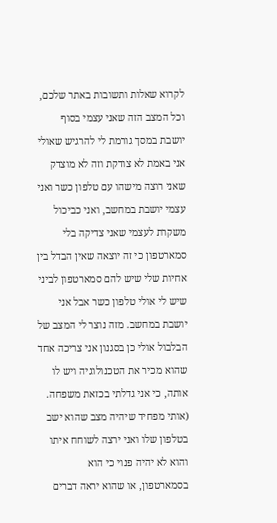לקרוא שאלות ותשובות באתר שלכם, וכל המצב הזה שאני עצמי בסוף יושבת במסך גורמת לי להרגיש שאולי אני באמת לא צודקת וזה לא מוצדק שאני רוצה מישהו עם טלפון כשר ואני עצמי יושבת במחשב, ואני כביכול משקרת לעצמי שאני צדיקה בלי סמארטפון כי זה יוצאה שאין הבדל בין אחיות שלי שיש להם סמארטפון לביני שיש לי אולי טלפון כשר אבל אני יושבת במחשב. מזה נוצר לי המצב של הבלבול אולי כן בסגנון אני צריכה אחד שהוא מכיר את הטכנולוגיה ויש לו אותה, כי אני גדלתי בכזאת משפחה. (אותי מפחיד שיהיה מצב שהוא ישב בטלפון שלו ואני ירצה לשוחח איתו והוא לא יהיה פנוי כי הוא בסמארטפון, או שהוא יראה דברים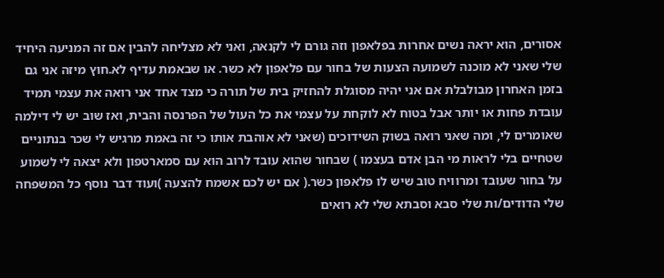אסורים, הוא יראה נשים אחרות בפלאפון וזה גורם לי לקנאה, ואני לא מצליחה להבין אם זה המניעה היחיד שלי שאני לא מוכנה לשמועה הצעות של בחור עם פלאפון לא כשר. או שבאמת עדיף לא.חוץ מיזה אני גם בזמן האחרון מבולבלת אם אני יהיה מסוגלת להחזיק בית של תורה כי מצד אחד אני רואה את עצמי תמיד עובדת פחות או יותר אבל בטוח לא לוקחת על עצמי את כל העול של הפרנסה והבית, ואז שוב יש לי דילמה שאומרים לי, ומה שאני רואה בשוק השידוכים (שאני לא אוהבת אותו כי זה באמת מרגיש לי שכר בנתוניים שטחיים בלי לראות מי הבן אדם בעצמו ) שבחור שהוא עובד לרוב הוא עם סמארטפון ולא יצאה לי לשמוע על בחור שעובד ומרוויח טוב שיש לו פלאפון כשר.( אם יש לכם אשמח להצעה )ועוד דבר נוסף כל המשפחה שלי הדודים/ות שלי סבא וסבתא שלי לא רואים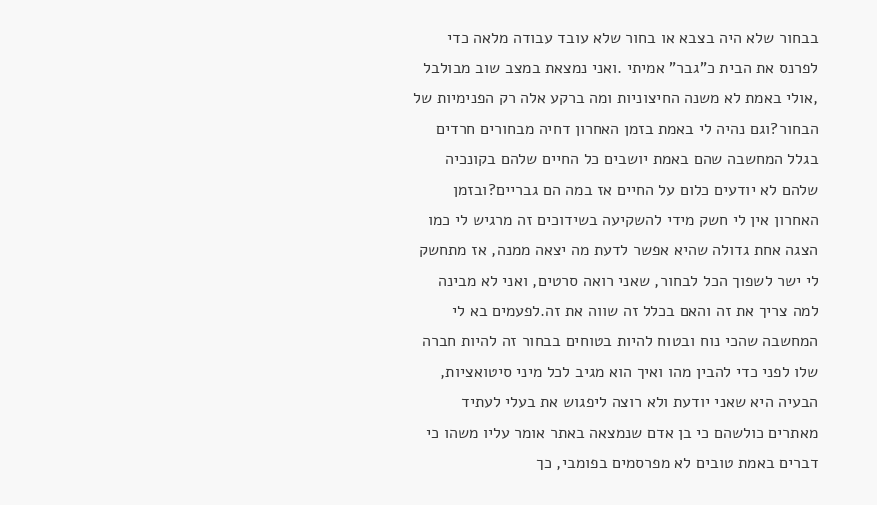בבחור שלא היה בצבא או בחור שלא עובד עבודה מלאה כדי לפרנס את הבית כ"גבר" אמיתי .ואני נמצאת במצב שוב מבולבל ,אולי באמת לא משנה החיצוניות ומה ברקע אלה רק הפנימיות של הבחור?וגם נהיה לי באמת בזמן האחרון דחיה מבחורים חרדים בגלל המחשבה שהם באמת יושבים כל החיים שלהם בקונכיה שלהם לא יודעים כלום על החיים אז במה הם גבריים?ובזמן האחרון אין לי חשק מידי להשקיעה בשידוכים זה מרגיש לי כמו הצגה אחת גדולה שהיא אפשר לדעת מה יצאה ממנה, אז מתחשק לי ישר לשפוך הכל לבחור, שאני רואה סרטים, ואני לא מבינה למה צריך את זה והאם בכלל זה שווה את זה.לפעמים בא לי המחשבה שהכי נוח ובטוח להיות בטוחים בבחור זה להיות חברה שלו לפני כדי להבין מהו ואיך הוא מגיב לכל מיני סיטואציות, הבעיה היא שאני יודעת ולא רוצה ליפגוש את בעלי לעתיד מאתרים כולשהם כי בן אדם שנמצאה באתר אומר עליו משהו כי דברים באמת טובים לא מפרסמים בפומבי, כך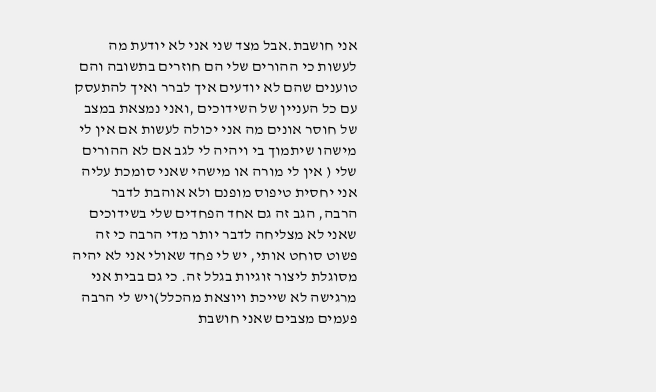אני חושבת.אבל מצד שני אני לא יודעת מה לעשות כי ההורים שלי הם חוזרים בתשובה והם טוענים שהם לא יודעים איך לברר ואיך להתעסק עם כל העניין של השידוכים ,ואני נמצאת במצב של חוסר אונים מה אני יכולה לעשות אם אין לי מישהו שיתמוך בי ויהיה לי לגב אם לא ההורים שלי ( אין לי מורה או מישהי שאני סומכת עליה אני יחסית טיפוס מופנם ולא אוהבת לדבר הרבה, הגב זה גם אחד הפחדים שלי בשידוכים שאני לא מצליחה לדבר יותר מדי הרבה כי זה פשוט סוחט אותי, יש לי פחד שאולי אני לא יהיה מסוגלת ליצור זוגיות בגלל זה. כי גם בבית אני מרגישה לא שייכת ויוצאת מהכלל)ויש לי הרבה פעמים מצבים שאני חושבת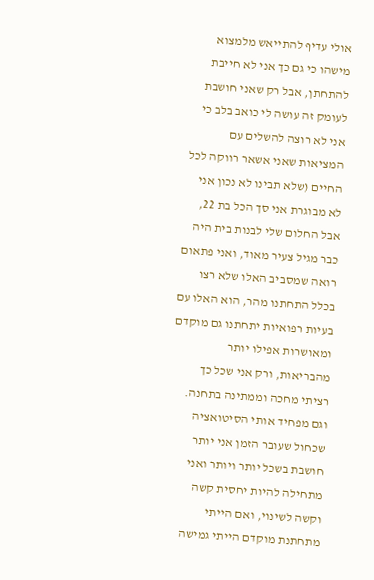אולי עדיף להתייאש מלמצוא מישהו כי גם כך אני לא חייבת להתחתן, אבל רק שאני חושבת לעומק זה עושה לי כואב בלב כי אני לא רוצה להשלים עם המציאות שאני אשאר רווקה לכל החיים (שלא תבינו לא נכון אני לא מבוגרת אני סך הכל בת 22, אבל החלום שלי לבנות בית היה כבר מגיל צעיר מאוד, ואני פתאום רואה שמסביב האלו שלא רצו בכלל התחתנו מהר, הוא האלו עם בעיות רפואיות יתחתנו גם מוקדם ומאושרות אפילו יותר מהבריאות, ורק אני שכל כך רציתי מחכה וממתינה בתחנה. וגם מפחיד אותי הסיטואציה שכחול שעובר הזמן אני יותר חושבת בשכל יותר ויותר ואני מתחילה להיות יחסית קשה וקשה לשינוי, ואם הייתי מתחתנת מוקדם הייתי גמישה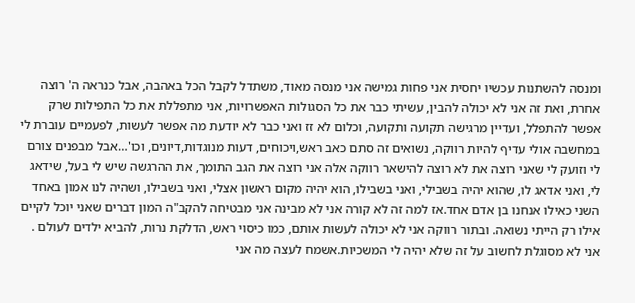ומנסה להשתנות עכשיו יחסית אני פחות גמישה אני מנסה מאוד, משתדל לקבל הכל באהבה, אבל כנראה ה' רוצה אחרת, ואת זה אני לא יכולה להבין, עשיתי כבר את כל הסגולות האפשרויות, אני מתפללת את כל התפילות שרק אפשר להתפלל, ועדיין מרגישה תקועה ותקועה, וכלום לא זז ואני כבר לא יודעת מה אפשר לעשות, לפעמיים עוברת לי במחשבה אולי עדיף להיות רווקה, נשואים זה סתם כאב ראש,ויכוחים, דעות מנוגדות,דיונים, וכו'…אבל מבפנים צורם לי וזועק לי שאני רוצה את לא רוצה להישאר רווקה אלה אני רוצה את הגב התומך, את ההרגשה שיש לי בעל, שידאג לי, ואני אדאג לו, שהוא יהיה בשבילי, ואני בשבילו, הוא יהיה מקום ראשון אצלי, ואני בשבילו, ושהיה לנו אמון באחד השני כאילו אנחנו בן אדם אחד.אז למה זה לא קורה אני לא מבינה אני מבטיחה להקב"ה המון דברים שאני יוכל לקיים אילו רק הייתי נשואה. ובתור רווקה אני לא יכולה לעשות אותם, כמו כיסוי ראש, הדלקת נרות, להביא ילדים לעולם . אני לא מסוגלת לחשוב על זה שלא יהיה לי המשכיות.אשמח לעצה מה אני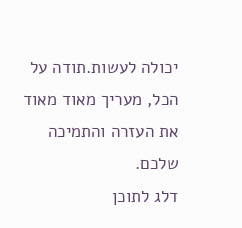יכולה לעשות.תודה על הכל, מעריך מאוד מאוד את העזרה והתמיכה שלכם.
דלג לתוכן